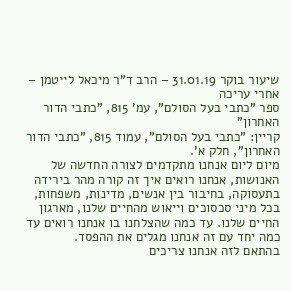שיעור בוקר 31.01.19 – הרב ד"ר מיכאל לייטמן – אחרי עריכה
ספר "כתבי בעל הסולם", עמ' 815, "כתבי הדור האחרון"
קריין: "כתבי בעל הסולם", עמוד 815, "כתבי הדור האחרון", חלק א'.
מיום ליום אנחנו מתקדמים לצורה החדשה של האנושות, אנחנו רואים איך זה קורה מהר בירידה בתעסוקה, בחיבור בין אנשים, מדינות, משפחות, בכל מיני סכסוכים וייאוש מהחיים שלנו, מארגון החיים שלנו. עד כמה שהצלחנו בו אנחנו רואים עד כמה יחד עם זה אנחנו מגלים את ההפסד.
בהתאם לזה אנחנו צריכים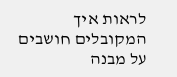לראות איך המקובלים חושבים על מבנה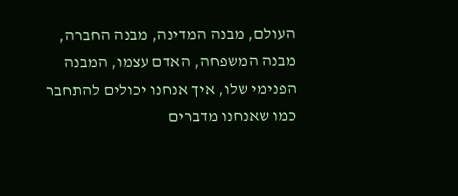העולם, מבנה המדינה, מבנה החברה, מבנה המשפחה, האדם עצמו, המבנה הפנימי שלו, איך אנחנו יכולים להתחבר כמו שאנחנו מדברים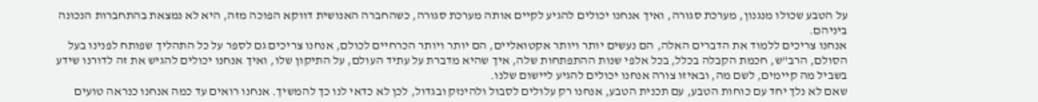על הטבע שכולו מנגנון, מערכת סגורה, ואיך אנחנו יכולים להגיע לקיים אותה מערכת סגורה, כשהחברה האנושית דווקא הפוכה מזה, היא לא נמצאת בהתחברות הנכונה ביניהם.
אנחנו צריכים ללמוד את הדברים האלה, הם נעשים יותר ויותר אקטואליים, הם יותר ויותר הכרחיים לכולם, אנחנו צריכים גם לספר על כל התהליך שפותח לפנינו בעל הסולם, הרב"ש, חכמת הקבלה בכלל, בכל אלפי שנות ההתפתחות שלה, איך שהיא מדברת על עתיד העולם, על התיקון שלו, ואיך אנחנו יכולים להגיש את זה לדורנו שידע בשביל מה קיימים, לשם מה, ובאיזו צורה אנחנו יכולים להגיע ליישום שלנו.
שאם לא נלך יחד עם כוחות הטבע, עם תכנית הטבע, אנחנו רק עלולים לסבול ולהינזק ובגדול, לכן לא כדאי לנו כך להמשיך. אנחנו רואים עד כמה אנחנו כנראה טועים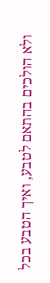ולא הולכים בהתאם לטבע, ואיך הטבע בכל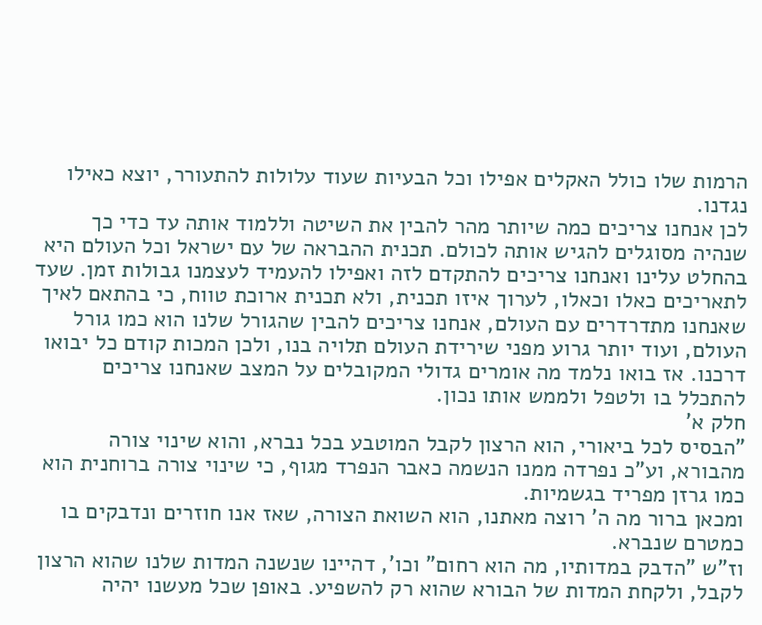הרמות שלו כולל האקלים אפילו וכל הבעיות שעוד עלולות להתעורר, יוצא כאילו נגדנו.
לכן אנחנו צריכים כמה שיותר מהר להבין את השיטה וללמוד אותה עד כדי כך שנהיה מסוגלים להגיש אותה לכולם. תכנית ההבראה של עם ישראל וכל העולם היא בהחלט עלינו ואנחנו צריכים להתקדם לזה ואפילו להעמיד לעצמנו גבולות זמן. שעד לתאריכים כאלו וכאלו, לערוך איזו תכנית, ולא תכנית ארוכת טווח, כי בהתאם לאיך שאנחנו מתדרדרים עם העולם, אנחנו צריכים להבין שהגורל שלנו הוא כמו גורל העולם, ועוד יותר גרוע מפני שירידת העולם תלויה בנו, ולכן המכות קודם כל יבואו דרכנו. אז בואו נלמד מה אומרים גדולי המקובלים על המצב שאנחנו צריכים להתכלל בו ולטפל ולממש אותו נכון.
חלק א'
"הבסיס לכל ביאורי, הוא הרצון לקבל המוטבע בכל נברא, והוא שינוי צורה מהבורא, וע"כ נפרדה ממנו הנשמה כאבר הנפרד מגוף, כי שינוי צורה ברוחנית הוא כמו גרזן מפריד בגשמיות.
ומכאן ברור מה ה' רוצה מאתנו, הוא השואת הצורה, שאז אנו חוזרים ונדבקים בו כמטרם שנברא.
וז"ש "הדבק במדותיו, מה הוא רחום" וכו', דהיינו שנשנה המדות שלנו שהוא הרצון לקבל, ולקחת המדות של הבורא שהוא רק להשפיע. באופן שכל מעשנו יהיה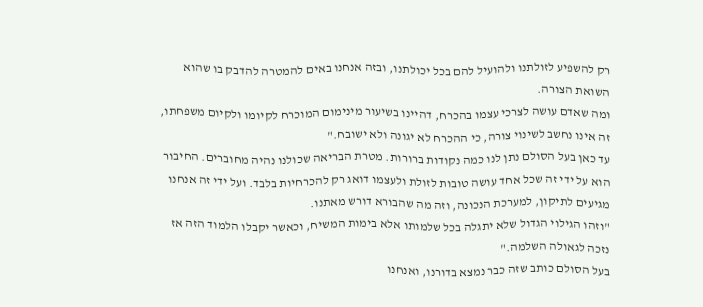רק להשפיע לזולתנו ולהועיל להם בכל יכולתנו, ובזה אנחנו באים להמטרה להדבק בו שהוא השואת הצורה.
ומה שאדם עושה לצרכי עצמו בהכרח, דהיינו בשיעור מינימום המוכרח לקיומו ולקיום משפחתו, זה אינו נחשב לשינוי צורה, כי ההכרח לא יגונה ולא ישובח."
עד כאן בעל הסולם נתן לנו כמה נקודות ברורות. מטרת הבריאה שכולנו נהיה מחוברים. החיבור הוא על ידי זה שכל אחד עושה טובות לזולת ולעצמו דואג רק להכרחיות בלבד. ועל ידי זה אנחנו מגיעים לתיקון, למערכת הנכונה, וזה מה שהבורא דורש מאתנו.
"וזהו הגילוי הגדול שלא יתגלה בכל שלמותו אלא בימות המשיח, וכאשר יקבלו הלמוד הזה אז נזכה לגאולה השלמה."
בעל הסולם כותב שזה כבר נמצא בדורנו, ואנחנו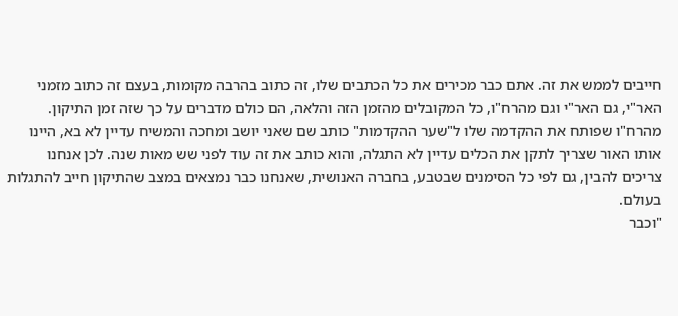חייבים לממש את זה. אתם כבר מכירים את כל הכתבים שלו, זה כתוב בהרבה מקומות, בעצם זה כתוב מזמני האר"י, גם האר"י וגם מהרח"ו, כל המקובלים מהזמן הזה והלאה, הם כולם מדברים על כך שזה זמן התיקון. מהרח"ו שפותח את ההקדמה שלו ל"שער ההקדמות" כותב שם שאני יושב ומחכה והמשיח עדיין לא בא, היינו אותו האור שצריך לתקן את הכלים עדיין לא התגלה, והוא כותב את זה עוד לפני שש מאות שנה. לכן אנחנו צריכים להבין, גם לפי כל הסימנים שבטבע, בחברה האנושית, שאנחנו כבר נמצאים במצב שהתיקון חייב להתגלות בעולם.
"וכבר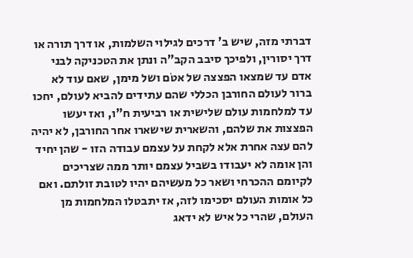דברתי מזה, שיש ב' דרכים לגילוי השלמות, או דרך תורה או דרך יסורין, ולפיכך סיבב הקב"ה ונתן את הטכניקה לבני אדם עד שמצאו הפצצה של אטֹם ושל מימן, שאם עוד לא ברור לעולם החורבן הכללי שהם עתידים להביא לעולם, יחכו עד למלחמות עולם שלישית או רביעית ח"ו, ואז יעשו הפצצות את שלהם, והשארית שישארו אחר החורבן, לא יהיה להם עצה אחרת אלא לקחת על עצמם עבודה הזו - שהן יחיד והן אומה לא יעבודו בשביל עצמם יותר ממה שצריכים לקיומם ההכרחי ושאר כל מעשיהם יהיו לטובת זולתם. ואם כל אומות העולם יסכימו לזה, אז יתבטלו המלחמות מן העולם, שהרי כל איש לא ידאג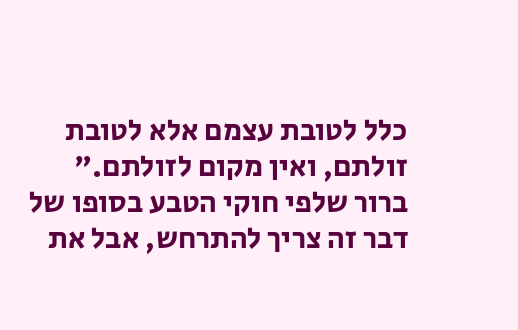כלל לטובת עצמם אלא לטובת זולתם, ואין מקום לזולתם."
ברור שלפי חוקי הטבע בסופו של דבר זה צריך להתרחש, אבל את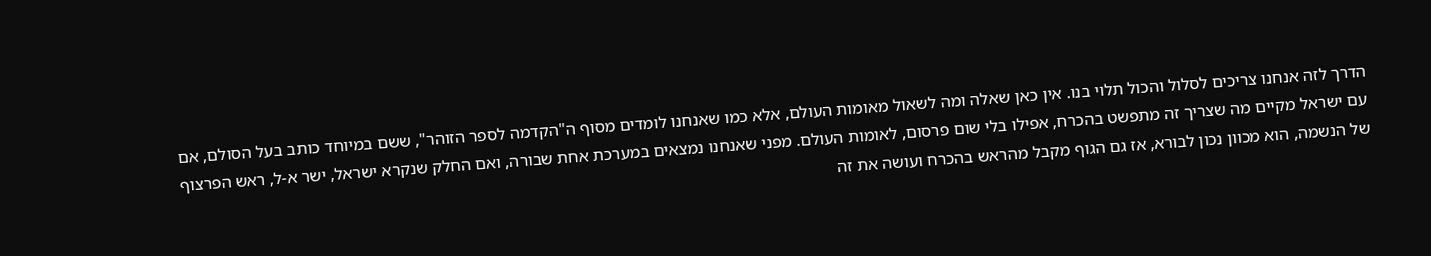הדרך לזה אנחנו צריכים לסלול והכול תלוי בנו. אין כאן שאלה ומה לשאול מאומות העולם, אלא כמו שאנחנו לומדים מסוף ה"הקדמה לספר הזוהר", ששם במיוחד כותב בעל הסולם, אם עם ישראל מקיים מה שצריך זה מתפשט בהכרח, אפילו בלי שום פרסום, לאומות העולם. מפני שאנחנו נמצאים במערכת אחת שבורה, ואם החלק שנקרא ישראל, ישר א-ל, ראש הפרצוף של הנשמה, הוא מכוון נכון לבורא, אז גם הגוף מקבל מהראש בהכרח ועושה את זה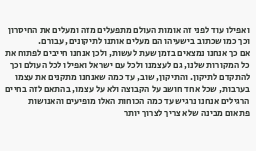ואפילו עוד לפני זה אומות העולם מתפעלים מזה ומעלים את החיסרון וכך כמו שכתוב בישעיהו הם מעלים אותנו לתיקונים, עבורם.
אם כך אנחנו נמצאים בזמן שעת לעשות, ולכן אנחנו חייבים לפתוח את כל המקורות שלנו, גם לעצמנו ולכל עם ישראל ואפילו לכל העולם וכך להתקדם לתיקון. והתיקון, שוב, עד כמה שאנחנו מתקנים את עצמו בערבות, שכל אחד חושב על הקבוצה ולא על עצמו, בהתאם לזה בחיים הרגילים אנחנו נרגיש עד כמה הכוחות האלו מופיעים והאנושות פתאום מבינה שלא צריך לצרוך יותר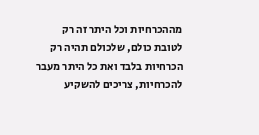מההכרחיות וכל היתר זה רק לטובת כולם, שלכולם תהיה רק הכרחיות בלבד ואת כל היתר מעבר להכרחיות, צריכים להשקיע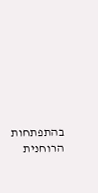בהתפתחות הרוחנית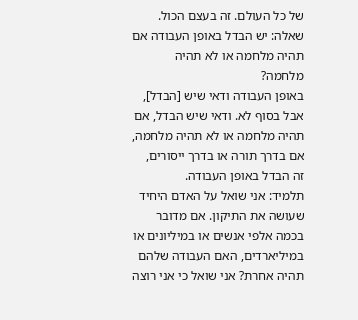של כל העולם. זה בעצם הכול.
שאלה: יש הבדל באופן העבודה אם תהיה מלחמה או לא תהיה מלחמה?
באופן העבודה ודאי שיש [הבדל], אבל בסוף לא. ודאי שיש הבדל, אם תהיה מלחמה או לא תהיה מלחמה, אם בדרך תורה או בדרך ייסורים, זה הבדל באופן העבודה.
תלמיד: אני שואל על האדם היחיד שעושה את התיקון. אם מדובר בכמה אלפי אנשים או במיליונים או במיליארדים, האם העבודה שלהם תהיה אחרת? אני שואל כי אני רוצה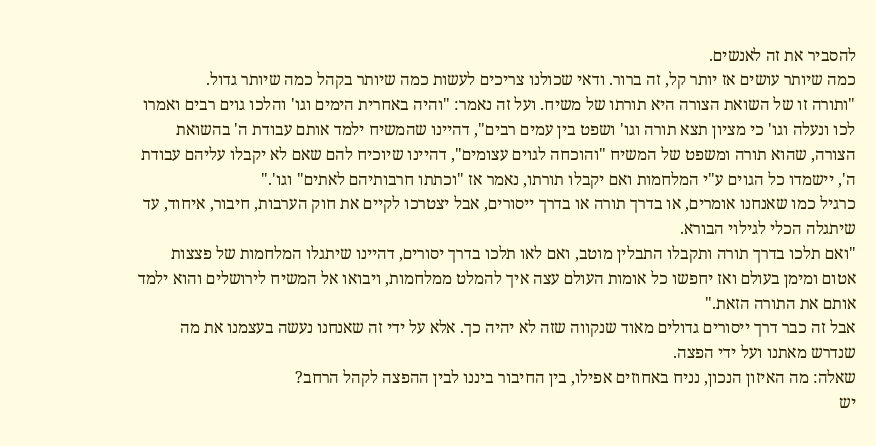להסביר את זה לאנשים.
כמה שיותר עושים אז יותר קל, זה ברור. ודאי שכולנו צריכים לעשות כמה שיותר בקהל כמה שיותר גדול.
"ותורה זו של השואת הצורה היא תורתו של משיח. ועל זה נאמר: "והיה באחרית הימים וגו' והלכו גוים רבים ואמרו לכו ונעלה וגו' כי מציון תצא תורה וגו' ושפט בין עמים רבים", דהיינו שהמשיח ילמד אותם עבודת ה' בהשואת הצורה, שהוא תורה ומשפט של המשיח "והוכחה לגוים עצומים", דהיינו שיוכיח להם שאם לא יקבלו עליהם עבודת ה', יישמדו כל הגוים ע"י המלחמות ואם יקבלו תורתו, נאמר אז "וכתתו חרבותיהם לאתים" וגו'."
כרגיל כמו שאנחנו אומרים, או בדרך תורה או בדרך ייסורים, אבל יצטרכו לקיים את חוק הערבות, חיבור, איחוד, עד שיתגלה הכלי לגילוי הבורא.
"ואם תלכו בדרך תורה ותקבלו התבלין מוטב, ואם לאו תלכו בדרך יסורים, דהיינו שיתגלו המלחמות של פצצות אטום ומימן בעולם ואז יחפשו כל אומות העולם עצה איך להמלט ממלחמות, ויבואו אל המשיח לירושלים והוא ילמד אותם את התורה הזאת."
אבל זה כבר דרך ייסורים גדולים מאוד שנקווה שזה לא יהיה כך. אלא על ידי זה שאנחנו נעשה בעצמנו את מה שנדרש מאתנו ועל ידי הפצה.
שאלה: מה האיזון הנכון, נניח באחוזים אפילו, בין החיבור ביננו לבין ההפצה לקהל הרחב?
יש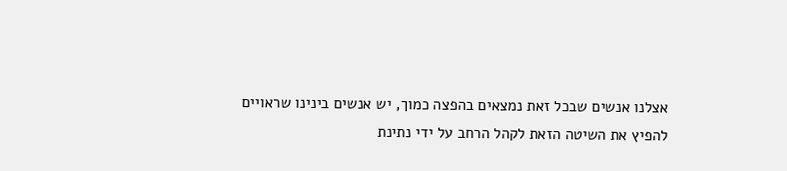אצלנו אנשים שבכל זאת נמצאים בהפצה כמוך, יש אנשים בינינו שראויים להפיץ את השיטה הזאת לקהל הרחב על ידי נתינת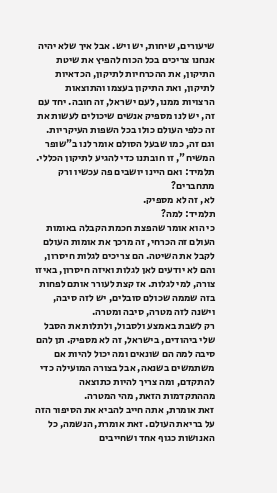שיעורים, שיחות, יש ויש. אבל איך שלא יהיה אנחנו צריכים בכל הכוח להפיץ את שיטת התיקון, את ההכרחיות לתיקון, הכדאיות לתיקון, ואת התיקון בעצמו והתוצאות הרצויות ממנו, לעם ישראל, זה חובה. יחד עם זה, יש לנו מספיק אנשים שיכולים לעשות את זה כלפי העולם כולו בכל השפות העיקריות. וגם זה, כמו שבעל הסולם אומר לנו ב"שופר המשיח", זו חובתנו כדי להגיע לתיקון הכללי.
תלמיד: ואם היינו יושבים פה עכשיו ורק מתחברים?
לא, זה לא מספיק.
תלמיד: למה?
כי הוא אומר שהפצת חכמת הקבלה באומות העולם זה הכרחי, זה מרכך את אומות העולם לקבל את השיטה. הם צריכים לגלות חיסרון, והם לא יודעים לאן לגלות ואיזה חיסרון, באיזו צורה, למי לגלות. אז קצת לעורר אותם לפחות בזה שממה שכולם סובלים, יש לזה סיבה, וישנה לזה מטרה, סיבה ומטרה.
רק לשבת באמצע ולסבול, ולתלות את הסבל שלי ביהודים, בישראל, זה לא מספיק. תן להם סיבה למה הם שונאים ומה יכול להיות אם משתמשים בשנאה, אבל בצורה המועילה כדי להתקדם, ומה צריך להיות כתוצאה מההתקדמות הזאת, מהי המטרה.
זאת אומרת, אתה חייב להביא את הסיפור הזה על בריאת העולם. זאת אומרת, הנשמה, כל האנושות כגוף אחד ושחייבים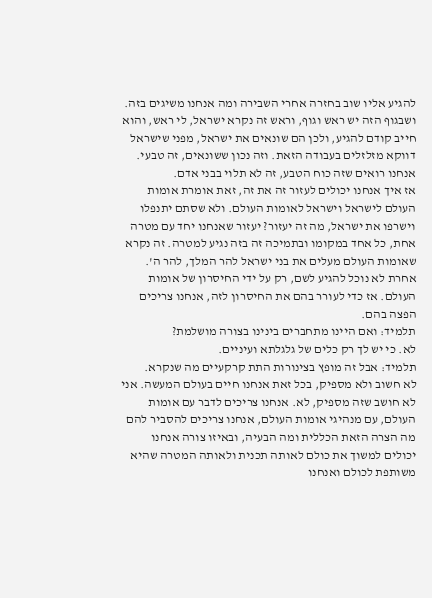להגיע אליו שוב בחזרה אחרי השבירה ומה אנחנו משיגים בזה. ושבגוף הזה יש ראש וגוף, וראש זה נקרא ישראל, לי ראש, והוא חייב קודם להגיע, ולכן הם שונאים את ישראל, מפני שישראל דווקא מזלזלים בעבודה הזאת. וזה נכון ששונאים, זה טבעי. אנחנו רואים שזה כוח הטבע, זה לא תלוי בבני אדם.
אז איך אנחנו יכולים לעזור זה את זה, זאת אומרת אומות העולם לישראל וישראל לאומות העולם. ולא שסתם יתנפלו וישרפו את ישראל, מה זה יעזור? יעזור שאנחנו יחד עם מטרה אחת, כל אחד במקומו ובתמיכה זה בזה נגיע למטרה. זה נקרא שאומות העולם מעלים את בני ישראל להר המלך, להר ה'. אחרת לא נוכל להגיע לשם, רק על ידי החיסרון של אומות העולם. אז כדי לעורר בהם את החיסרון לזה, אנחנו צריכים הפצה בהם.
תלמיד: ואם היינו מתחברים בינינו בצורה מושלמת?
לא. כי יש לך רק כלים של גלגלתא ועיניים.
תלמיד: אבל זה מופץ בצינורות התת קרקעיים מה שנקרא.
לא חשוב ולא מספיק, בכל זאת אנחנו חיים בעולם המעשה. אני לא חושב שזה מספיק, לא. אנחנו צריכים לדבר עם אומות העולם, עם מנהיגי אומות העולם, אנחנו צריכים להסביר להם מה הצרה הזאת הכללית ומה הבעיה, ובאיזו צורה אנחנו יכולים למשוך את כולם לאותה תכנית ולאותה המטרה שהיא משותפת לכולם ואנחנו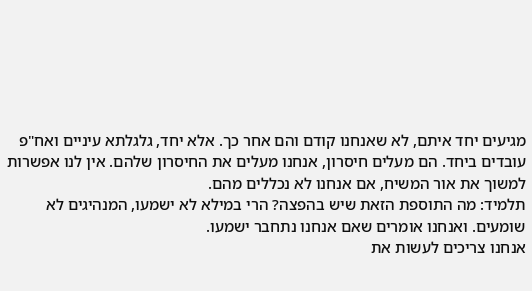מגיעים יחד איתם, לא שאנחנו קודם והם אחר כך. אלא יחד, גלגלתא עיניים ואח"פ עובדים ביחד. הם מעלים חיסרון, אנחנו מעלים את החיסרון שלהם. אין לנו אפשרות למשוך את אור המשיח, אם אנחנו לא נכללים מהם.
תלמיד: מה התוספת הזאת שיש בהפצה? הרי במילא לא ישמעו, המנהיגים לא שומעים. ואנחנו אומרים שאם אנחנו נתחבר ישמעו.
אנחנו צריכים לעשות את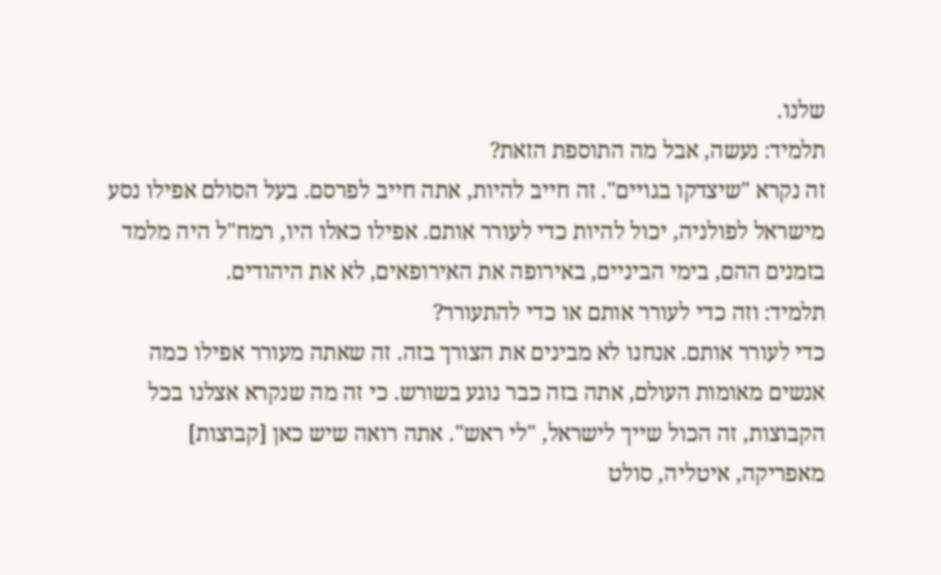שלנו.
תלמיד: נעשה, אבל מה התוספת הזאת?
זה נקרא "שיצדקו בגויים". זה חייב להיות, אתה חייב לפרסם. בעל הסולם אפילו נסע מישראל לפולניה, יכול להיות כדי לעורר אותם. אפילו כאלו היו, רמח"ל היה מלמד בזמנים ההם, בימי הביניים, באירופה את האירופאים, לא את היהודים.
תלמיד: וזה כדי לעורר אותם או כדי להתעורר?
כדי לעורר אותם. אנחנו לא מבינים את הצורך בזה. זה שאתה מעורר אפילו כמה אנשים מאומות העולם, אתה בזה כבר נוגע בשורש. כי זה מה שנקרא אצלנו בכל הקבוצות, זה הכול שייך לישראל, "לי ראש". אתה רואה שיש כאן [קבוצות] מאפריקה, איטליה, סולט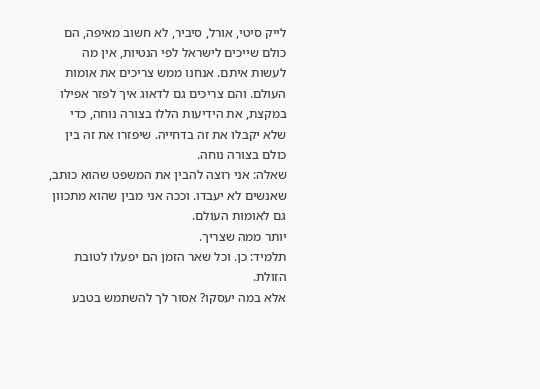לייק סיטי, אורל, סיביר, לא חשוב מאיפה, הם כולם שייכים לישראל לפי הנטיות, אין מה לעשות איתם. אנחנו ממש צריכים את אומות העולם. והם צריכים גם לדאוג איך לפזר אפילו במקצת, את הידיעות הללו בצורה נוחה, כדי שלא יקבלו את זה בדחייה. שיפזרו את זה בין כולם בצורה נוחה.
שאלה: אני רוצה להבין את המשפט שהוא כותב, שאנשים לא יעבדו. וככה אני מבין שהוא מתכוון גם לאומות העולם.
יותר ממה שצריך.
תלמיד: כן. וכל שאר הזמן הם יפעלו לטובת הזולת.
אלא במה יעסקו? אסור לך להשתמש בטבע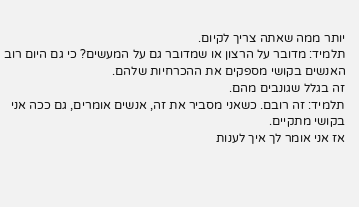יותר ממה שאתה צריך לקיום.
תלמיד: מדובר על הרצון או שמדובר גם על המעשים? כי גם היום רוב האנשים בקושי מספקים את ההכרחיות שלהם.
זה בגלל שגונבים מהם.
תלמיד: זה רובם. כשאני מסביר את זה, אנשים אומרים, גם ככה אני בקושי מתקיים.
אז אני אומר לך איך לענות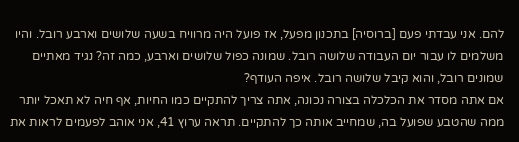להם. אני עבדתי פעם [ברוסיה] בתכנון מפעל, אז פועל היה מרוויח בשעה שלושים וארבע רובל. והיו משלמים לו עבור יום העבודה שלושה רובל. שמונה כפול שלושים וארבע, כמה זה? נגיד מאתיים שמונים רובל, והוא קיבל שלושה רובל. איפה העודף?
אם אתה מסדר את הכלכלה בצורה נכונה, אתה צריך להתקיים כמו החיות, אף חיה לא תאכל יותר ממה שהטבע שפועל בה, שמחייב אותה כך להתקיים. תראה ערוץ 41, אני אוהב לפעמים לראות את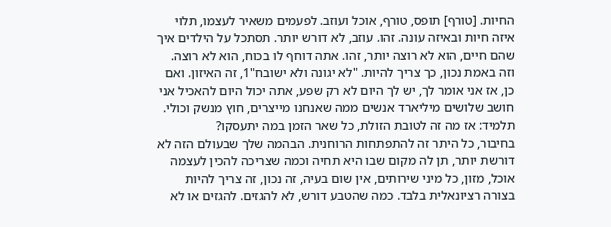החיות. [טורף] תופס, טורף, אוכל ועוזב. לפעמים משאיר לעצמו, תלוי איזה חיות ובאיזה עונה. זהו. עוזב, לא דורש יותר. תסתכל על הילדים איך שהם חיים, הוא לא רוצה יותר, זהו. אתה דוחף לו בכוח, הוא לא רוצה. וזה באמת נכון, כך צריך להיות. "לא יגונה ולא ישובח"1, זה האיזון. ואם כן, אז אני אומר לך, יש לך היום לא רק שפע, אתה יכול היום להאכיל אני חושב שלושים מיליארד אנשים ממה שאנחנו מייצרים, חוץ מנשק וכולי.
תלמיד: אז מה זה לטובת הזולת, כל שאר הזמן במה יתעסקו?
בחיבור, כל היתר זה להתפתחות הרוחנית. הבהמה שלך שבעולם הזה לא דורשת יותר, תן לה מקום שבו היא תחיה וכמה שצריכה להכין לעצמה אוכל, מזון, כל מיני שירותים, אין שום בעיה, זה נכון, זה צריך להיות בצורה רציונאלית בלבד. כמה שהטבע דורש, לא להגזים. להגזים או לא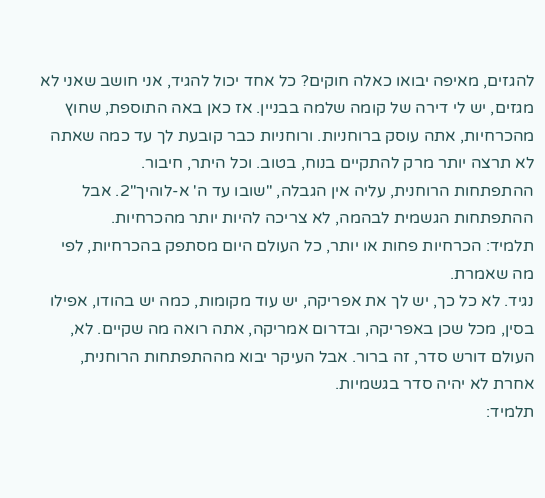להגזים, מאיפה יבואו כאלה חוקים? כל אחד יכול להגיד, אני חושב שאני לא מגזים, יש לי דירה של קומה שלמה בבניין. אז כאן באה התוספת, שחוץ מהכרחיות, אתה עוסק ברוחניות. ורוחניות כבר קובעת לך עד כמה שאתה לא תרצה יותר מרק להתקיים בנוח, בטוב. וכל היתר, חיבור.
ההתפתחות הרוחנית, עליה אין הגבלה, "שובו עד ה' א-לוהיך"2. אבל ההתפתחות הגשמית לבהמה, לא צריכה להיות יותר מהכרחיות.
תלמיד: הכרחיות פחות או יותר, כל העולם היום מסתפק בהכרחיות, לפי מה שאמרת.
נגיד. לא כל כך, יש לך את אפריקה, יש עוד מקומות, כמה יש בהודו, אפילו בסין, מכל שכן באפריקה, ובדרום אמריקה, אתה רואה מה שקיים. לא, העולם דורש סדר, זה ברור. אבל העיקר יבוא מההתפתחות הרוחנית, אחרת לא יהיה סדר בגשמיות.
תלמיד: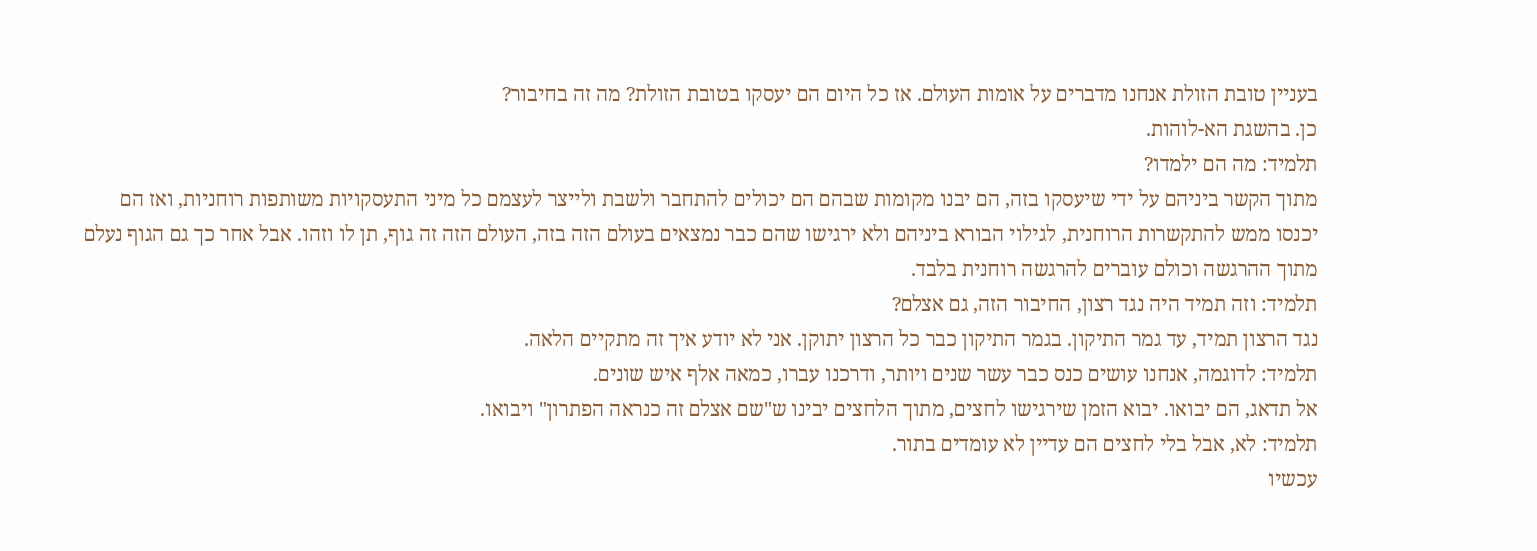בעניין טובת הזולת אנחנו מדברים על אומות העולם. אז כל היום הם יעסקו בטובת הזולת? מה זה בחיבור?
כן. בהשגת הא-לוהות.
תלמיד: מה הם ילמדו?
מתוך הקשר ביניהם על ידי שיעסקו בזה, הם יבנו מקומות שבהם הם יכולים להתחבר ולשבת ולייצר לעצמם כל מיני התעסקויות משותפות רוחניות, ואז הם יכנסו ממש להתקשרות הרוחנית, לגילוי הבורא ביניהם ולא ירגישו שהם כבר נמצאים בעולם הזה בזה, העולם הזה זה גוף, תן לו וזהו. אבל אחר כך גם הגוף נעלם מתוך ההרגשה וכולם עוברים להרגשה רוחנית בלבד.
תלמיד: וזה תמיד היה נגד רצון, החיבור הזה, גם אצלם?
נגד הרצון תמיד, עד גמר התיקון. בגמר התיקון כבר כל הרצון יתוקן. אני לא יודע איך זה מתקיים הלאה.
תלמיד: לדוגמה, אנחנו עושים כנס כבר עשר שנים ויותר, ודרכנו עברו, כמאה אלף איש שונים.
אל תדאג, הם יבואו. יבוא הזמן שירגישו לחצים, מתוך הלחצים יבינו ש"שם אצלם זה כנראה הפתרון" ויבואו.
תלמיד: לא, אבל בלי לחצים הם עדיין לא עומדים בתור.
עכשיו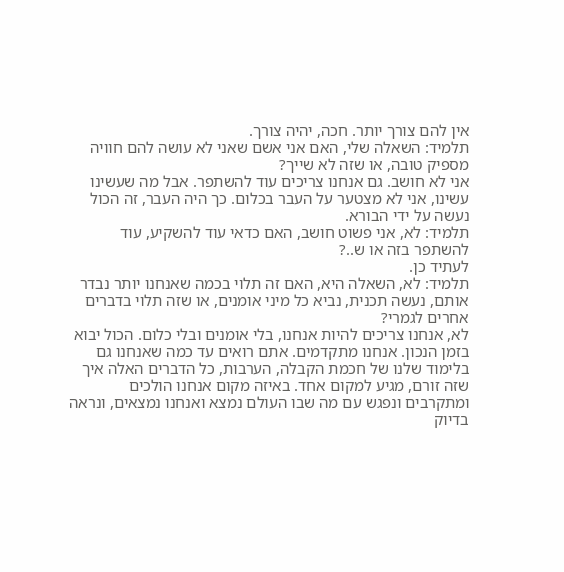אין להם צורך יותר. חכה, יהיה צורך.
תלמיד: השאלה שלי, האם אני אשם שאני לא עושה להם חוויה מספיק טובה, או שזה לא שייך?
אני לא חושב. גם אנחנו צריכים עוד להשתפר. אבל מה שעשינו עשינו, אני לא מצטער על העבר בכלום. כך היה העבר, זה הכול נעשה על ידי הבורא.
תלמיד: לא, אני פשוט חושב, האם כדאי עוד להשקיע, עוד להשתפר בזה או ש..?
לעתיד כן.
תלמיד: לא, השאלה היא, האם זה תלוי בכמה שאנחנו יותר נבדר אותם, נעשה תכנית, נביא כל מיני אומנים, או שזה תלוי בדברים אחרים לגמרי?
לא, אנחנו צריכים להיות אנחנו, בלי אומנים ובלי כלום. הכול יבוא בזמן הנכון. אנחנו מתקדמים. אתם רואים עד כמה שאנחנו גם בלימוד שלנו של חכמת הקבלה, הערבות, כל הדברים האלה איך שזה זורם, מגיע למקום אחד. באיזה מקום אנחנו הולכים ומתקרבים ונפגש עם מה שבו העולם נמצא ואנחנו נמצאים, ונראה בדיוק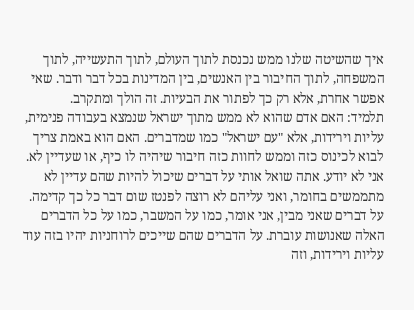איך שהשיטה שלנו ממש נכנסת לתוך העולם, לתוך התעשייה, לתוך המשפחה, לתוך החיבור בין האנשים, בין המדינות בכל דבר ודבר. שאי אפשר אחרת, אלא רק כך לפתור את הבעיות. זה הולך ומתקרב.
תלמיד: האם אדם שהוא לא ממש מתוך ישראל שנמצא בעבודה פנימית, עליות וירידות, אלא "עם ישראל" כמו שמדברים. האם הוא באמת צריך לבוא לכינוס כזה וממש לחוות כזה חיבור שיהיה לו כיף, או שעדיין לא.
אני לא יודע. אתה שואל אותי על דברים שיכול להיות שהם עדיין לא מתממשים בחומר, ואני עליהם לא רוצה לפנטז שום דבר כל כך קדימה. על דברים שאני מבין, אני אומר, כמו על המשבר, כמו על כל הדברים האלה שאנושות עוברת. על הדברים שהם שייכים לרוחניות יהיו בזה עוד עליות וירידות, וזה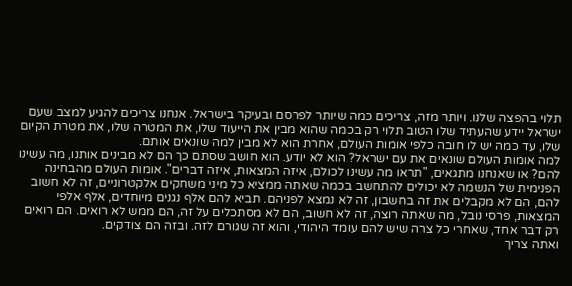תלוי בהפצה שלנו. ויותר מזה, צריכים כמה שיותר לפרסם ובעיקר בישראל. אנחנו צריכים להגיע למצב שעם ישראל יידע שהעתיד שלו הטוב תלוי רק בכמה שהוא מבין את הייעוד שלו, את המטרה שלו, את מטרת הקיום שלו, עד כמה יש לו חובה כלפי אומות העולם, אחרת הוא לא מבין למה שונאים אותם.
למה אומות העולם שונאים את עם ישראל? הוא לא יודע. הוא חושב שסתם כך הם לא מבינים אותנו, מה עשינו להם? או שאנחנו מתגאים, "תראו מה עשינו לכולם, איזה המצאות, איזה דברים". אומות העולם מהבחינה הפנימית של הנשמה לא יכולים להתחשב בכמה שאתה ממציא כל מיני משחקים אלקטרוניים, זה לא חשוב להם, הם לא מקבלים את זה בחשבון, זה לא נמצא לפניהם. תביא להם אלף נגנים מיוחדים, אלף אלפי המצאות, פרסי נובל, מה שאתה רוצה, זה לא חשוב, הם לא מסתכלים על זה, הם ממש לא רואים. הם רואים רק דבר אחד, שאחרי כל צרה שיש להם עומד היהודי, והוא זה שגורם לזה. ובזה הם צודקים.
ואתה צריך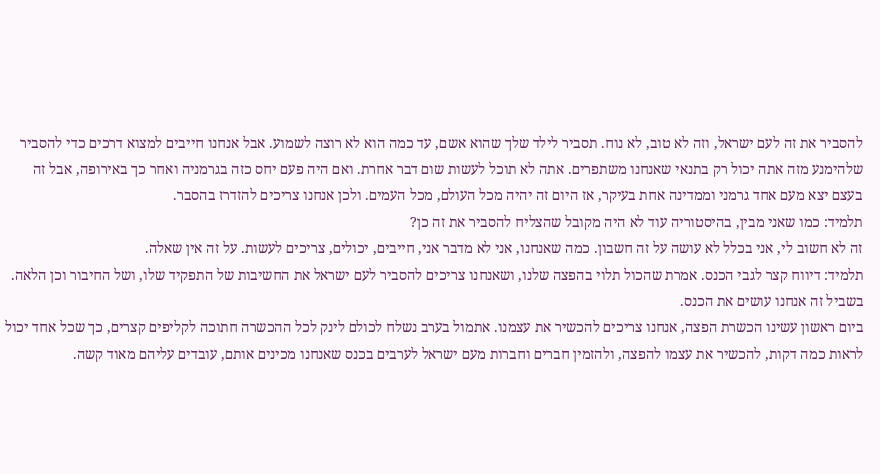להסביר את זה לעם ישראל, וזה לא טוב, לא נוח. תסביר לילד שלך שהוא אשם, עד כמה הוא לא רוצה לשמוע. אבל אנחנו חייבים למצוא דרכים כדי להסביר שלהימנע מזה אתה יכול רק בתנאי שאנחנו משתפרים. אתה לא תוכל לעשות שום דבר אחרת. ואם היה פעם יחס כזה בגרמניה ואחר כך באירופה, אבל זה בעצם יצא מעם אחד גרמני וממדינה אחת בעיקר, אז היום זה יהיה מכל העולם, מכל העמים. ולכן אנחנו צריכים להזדרז בהסבר.
תלמיד: כמו שאני מבין, בהיסטוריה עוד לא היה מקובל שהצליח להסביר את זה כן?
זה לא חשוב לי, אני בכלל לא עושה על זה חשבון. כמה שאנחנו, אני לא מדבר אני, חייבים, יכולים, צריכים לעשות. על זה אין שאלה.
תלמיד: דיווח קצר לגבי הכנס. אמרת שהכול תלוי בהפצה שלנו, ושאנחנו צריכים להסביר לעם ישראל את החשיבות של התפקיד שלו, ושל החיבור וכן הלאה. בשביל זה אנחנו עושים את הכנס.
ביום ראשון עשינו הכשרת הפצה, אנחנו צריכים להכשיר את עצמנו. אתמול בערב נשלח לכולם לינק לכל ההכשרה חתוכה לקליפים קצרים, כך שכל אחד יכול לראות כמה דקות, להכשיר את עצמו להפצה, ולהזמין חברים וחברות מעם ישראל לערבים בכנס שאנחנו מכינים אותם, עובדים עליהם מאוד קשה.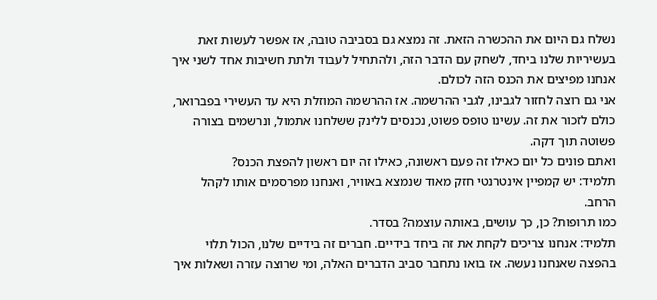נשלח גם היום את ההכשרה הזאת. זה נמצא גם בסביבה טובה, אז אפשר לעשות זאת בעשיריות שלנו ביחד, לשחק עם הדבר הזה, ולהתחיל לעבוד ולתת חשיבות אחד לשני איך אנחנו מפיצים את הכנס הזה לכולם.
אני גם רוצה לחזור לגבינו, לגבי ההרשמה. אז ההרשמה המוזלת היא עד העשירי בפברואר, כולם לזכור את זה. עשינו טופס פשוט, נכנסים ללינק ששלחנו אתמול, ונרשמים בצורה פשוטה תוך דקה.
ואתם פונים כל יום כאילו זה פעם ראשונה, כאילו זה יום ראשון להפצת הכנס?
תלמיד: יש קמפיין אינטרנטי חזק מאוד שנמצא באוויר, ואנחנו מפרסמים אותו לקהל הרחב.
כמו תרופות? כן, כך עושים, באותה עוצמה? בסדר.
תלמיד: אנחנו צריכים לקחת את זה ביחד בידיים. חברים זה בידיים שלנו, הכול תלוי בהפצה שאנחנו נעשה. אז בואו נתחבר סביב הדברים האלה, ומי שרוצה עזרה ושאלות איך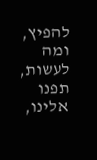להפיץ, ומה לעשות, תפנו אלינו,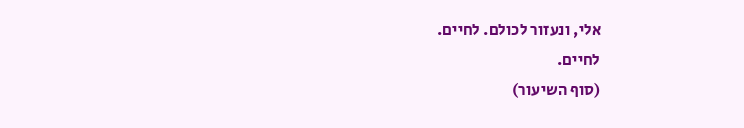אלי, ונעזור לכולם. לחיים.
לחיים.
(סוף השיעור)